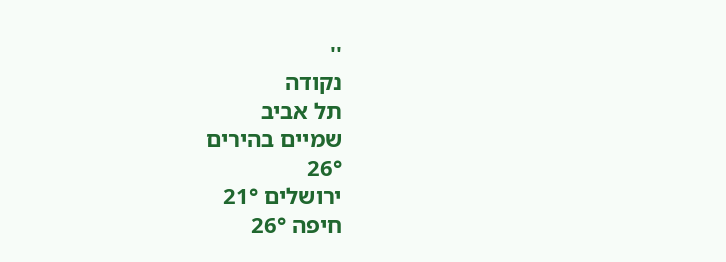''
נקודה
תל אביב
שמיים בהירים
26°
ירושלים 21°
חיפה 26°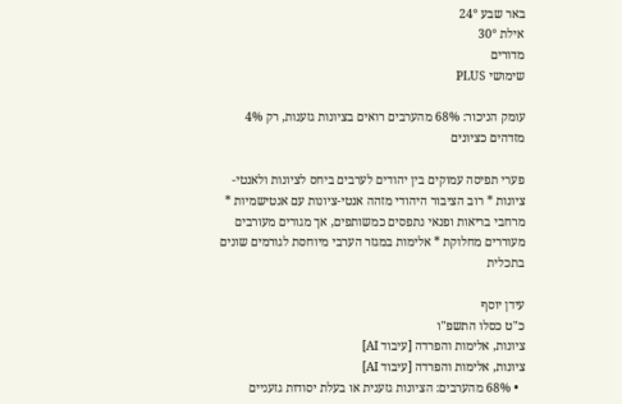באר שבע 24°
אילת 30°
מדורים
שימושי PLUS

עומק הניכור: 68% מהערבים רואים בציונות גזענות, רק 4% מזדהים כציונים

פערי תפיסה עמוקים בין יהודים לערבים ביחס לציונות ולאנטי-ציונות * רוב הציבור היהודי מזהה אנטי-ציונות עם אנטישמיות * מרחבי בריאות ופנאי נתפסים כמשותפים, אך מגורים מעורבים מעוררים מחלוקת * אלימות במגזר הערבי מיוחסת לגורמים שונים בתכלית

עידן יוסף
כ"ט כסלו התשפ"ו
ציונות, אלימות והפרדה [עיבוד AI]
ציונות, אלימות והפרדה [עיבוד AI]
  • 68% מהערבים: הציונות גזענית או בעלת יסודות גזעניים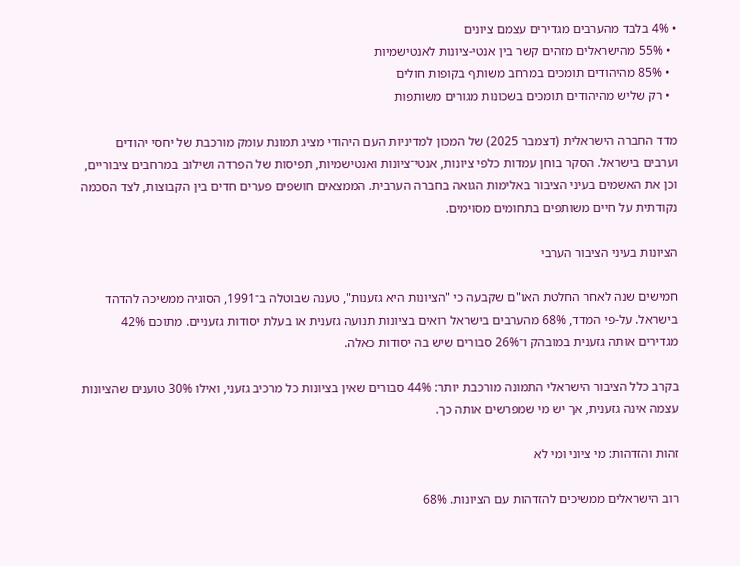• 4% בלבד מהערבים מגדירים עצמם ציונים
  • 55% מהישראלים מזהים קשר בין אנטי-ציונות לאנטישמיות
  • 85% מהיהודים תומכים במרחב משותף בקופות חולים
  • רק שליש מהיהודים תומכים בשכונות מגורים משותפות

מדד החברה הישראלית (דצמבר 2025) של המכון למדיניות העם היהודי מציג תמונת עומק מורכבת של יחסי יהודים וערבים בישראל. הסקר בוחן עמדות כלפי ציונות, אנטי־ציונות ואנטישמיות, תפיסות של הפרדה ושילוב במרחבים ציבוריים, וכן את האשמים בעיני הציבור באלימות הגואה בחברה הערבית. הממצאים חושפים פערים חדים בין הקבוצות, לצד הסכמה נקודתית על חיים משותפים בתחומים מסוימים.

הציונות בעיני הציבור הערבי

חמישים שנה לאחר החלטת האו"ם שקבעה כי "הציונות היא גזענות", טענה שבוטלה ב־1991, הסוגיה ממשיכה להדהד בישראל. על-פי המדד, 68% מהערבים בישראל רואים בציונות תנועה גזענית או בעלת יסודות גזעניים. מתוכם 42% מגדירים אותה גזענית במובהק ו־26% סבורים שיש בה יסודות כאלה.

בקרב כלל הציבור הישראלי התמונה מורכבת יותר: 44% סבורים שאין בציונות כל מרכיב גזעני, ואילו 30% טוענים שהציונות עצמה אינה גזענית, אך יש מי שמפרשים אותה כך.

זהות והזדהות: מי ציוני ומי לא

רוב הישראלים ממשיכים להזדהות עם הציונות. 68%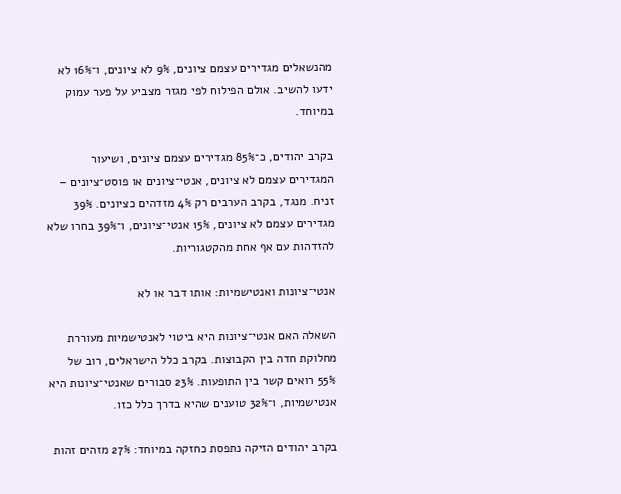מהנשאלים מגדירים עצמם ציונים, 9% לא ציונים, ו־16% לא ידעו להשיב. אולם הפילוח לפי מגזר מצביע על פער עמוק במיוחד.

בקרב יהודים, כ־85% מגדירים עצמם ציונים, ושיעור המגדירים עצמם לא ציונים, אנטי־ציונים או פוסט־ציונים – זניח. מנגד, בקרב הערבים רק 4% מזדהים כציונים. 39% מגדירים עצמם לא ציונים, 15% אנטי־ציונים, ו־39% בחרו שלא להזדהות עם אף אחת מהקטגוריות.

אנטי־ציונות ואנטישמיות: אותו דבר או לא

השאלה האם אנטי־ציונות היא ביטוי לאנטישמיות מעוררת מחלוקת חדה בין הקבוצות. בקרב כלל הישראלים, רוב של 55% רואים קשר בין התופעות. 23% סבורים שאנטי־ציונות היא אנטישמיות, ו־32% טוענים שהיא בדרך כלל כזו.

בקרב יהודים הזיקה נתפסת כחזקה במיוחד: 27% מזהים זהות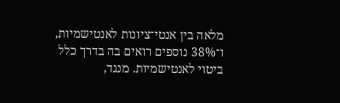מלאה בין אנטי־ציונות לאנטישמיות, ו־38% נוספים רואים בה בדרך כלל ביטוי לאנטישמיות. מנגד,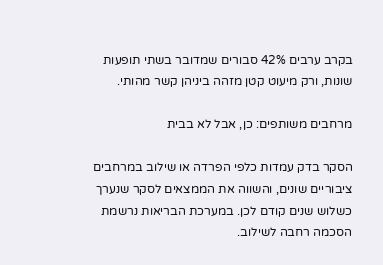בקרב ערבים 42% סבורים שמדובר בשתי תופעות שונות, ורק מיעוט קטן מזהה ביניהן קשר מהותי.

מרחבים משותפים: כן, אבל לא בבית

הסקר בדק עמדות כלפי הפרדה או שילוב במרחבים ציבוריים שונים, והשווה את הממצאים לסקר שנערך כשלוש שנים קודם לכן. במערכת הבריאות נרשמת הסכמה רחבה לשילוב.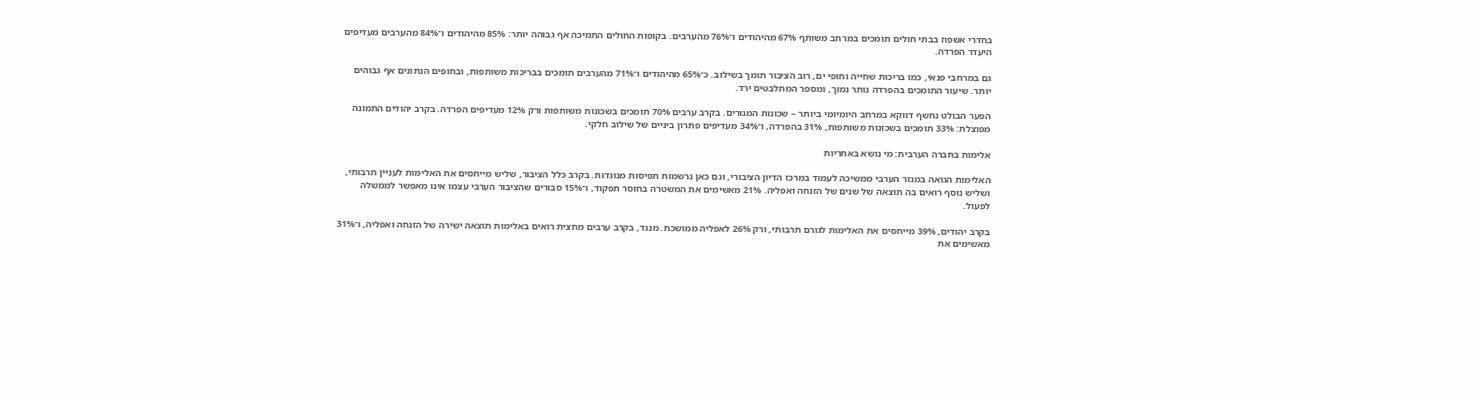בחדרי אשפוז בבתי חולים תומכים במרחב משותף 67% מהיהודים ו־76% מהערבים. בקופות החולים התמיכה אף גבוהה יותר: 85% מהיהודים ו־84% מהערבים מעדיפים היעדר הפרדה.

גם במרחבי פנאי, כמו בריכות שחייה וחופי ים, רוב הציבור תומך בשילוב. כ־65% מהיהודים ו־71% מהערבים תומכים בבריכות משותפות, ובחופים הנתונים אף גבוהים יותר. שיעור התומכים בהפרדה נותר נמוך, ומספר המתלבטים ירד.

הפער הבולט נחשף דווקא במרחב היומיומי ביותר – שכונות המגורים. בקרב ערבים 70% תומכים בשכונות משותפות ורק 12% מעדיפים הפרדה. בקרב יהודים התמונה מפוצלת: 33% תומכים בשכונות משותפות, 31% בהפרדה, ו־34% מעדיפים פתרון ביניים של שילוב חלקי.

אלימות בחברה הערבית: מי נושא באחריות

האלימות הגואה במגזר הערבי ממשיכה לעמוד במרכז הדיון הציבורי, וגם כאן נרשמות תפיסות מנוגדות. בקרב כלל הציבור, שליש מייחסים את האלימות לעניין תרבותי, ושליש נוסף רואים בה תוצאה של שנים של הזנחה ואפליה. 21% מאשימים את המשטרה בחוסר תפקוד, ו־15% סבורים שהציבור הערבי עצמו אינו מאפשר לממשלה לפעול.

בקרב יהודים, 39% מייחסים את האלימות לגורם תרבותי, ורק 26% לאפליה ממושכת. מנגד, בקרב ערבים מחצית רואים באלימות תוצאה ישירה של הזנחה ואפליה, ו־31% מאשימים את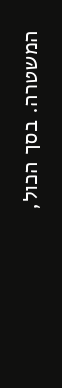המשטרה. בסך הכול,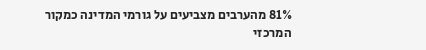81% מהערבים מצביעים על גורמי המדינה כמקור המרכזי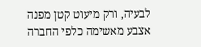לבעיה, ורק מיעוט קטן מפנה אצבע מאשימה כלפי החברה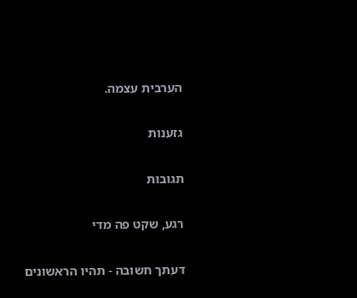הערבית עצמה.

גזענות

תגובות

רגע, שקט פה מדי

דעתך חשובה - תהיו הראשונים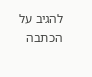להגיב על הכתבה